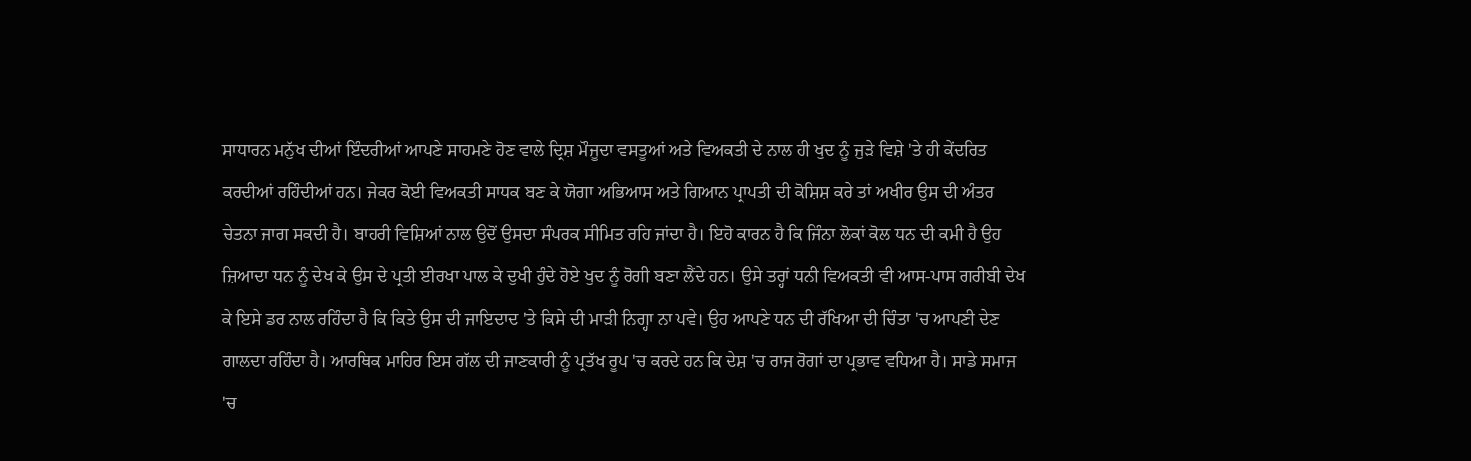ਸਾਧਾਰਨ ਮਨੁੱਖ ਦੀਆਂ ਇੰਦਰੀਆਂ ਆਪਣੇ ਸਾਹਮਣੇ ਹੋਣ ਵਾਲੇ ਦ੍ਰਿਸ਼ ਮੌਜੂਦਾ ਵਸਤੂਆਂ ਅਤੇ ਵਿਅਕਤੀ ਦੇ ਨਾਲ ਹੀ ਖੁਦ ਨੂੰ ਜੁੜੇ ਵਿਸ਼ੇ 'ਤੇ ਹੀ ਕੇਂਦਰਿਤ ਕਰਦੀਆਂ ਰਹਿੰਦੀਆਂ ਹਨ। ਜੇਕਰ ਕੋਈ ਵਿਅਕਤੀ ਸਾਧਕ ਬਣ ਕੇ ਯੋਗਾ ਅਭਿਆਸ ਅਤੇ ਗਿਆਨ ਪ੍ਰਾਪਤੀ ਦੀ ਕੋਸ਼ਿਸ਼ ਕਰੇ ਤਾਂ ਅਖੀਰ ਉਸ ਦੀ ਅੰਤਰ ਚੇਤਨਾ ਜਾਗ ਸਕਦੀ ਹੈ। ਬਾਹਰੀ ਵਿਸ਼ਿਆਂ ਨਾਲ ਉਦੋਂ ਉਸਦਾ ਸੰਪਰਕ ਸੀਮਿਤ ਰਹਿ ਜਾਂਦਾ ਹੈ। ਇਹੋ ਕਾਰਨ ਹੈ ਕਿ ਜਿੰਨਾ ਲੋਕਾਂ ਕੋਲ ਧਨ ਦੀ ਕਮੀ ਹੈ ਉਹ ਜ਼ਿਆਦਾ ਧਨ ਨੂੰ ਦੇਖ ਕੇ ਉਸ ਦੇ ਪ੍ਰਤੀ ਈਰਖਾ ਪਾਲ ਕੇ ਦੁਖੀ ਹੁੰਦੇ ਹੋਏ ਖੁਦ ਨੂੰ ਰੋਗੀ ਬਣਾ ਲੈਂਦੇ ਹਨ। ਉਸੇ ਤਰ੍ਹਾਂ ਧਨੀ ਵਿਅਕਤੀ ਵੀ ਆਸ-ਪਾਸ ਗਰੀਬੀ ਦੇਖ ਕੇ ਇਸੇ ਡਰ ਨਾਲ ਰਹਿੰਦਾ ਹੈ ਕਿ ਕਿਤੇ ਉਸ ਦੀ ਜਾਇਦਾਦ 'ਤੇ ਕਿਸੇ ਦੀ ਮਾੜੀ ਨਿਗ੍ਹਾ ਨਾ ਪਵੇ। ਉਹ ਆਪਣੇ ਧਨ ਦੀ ਰੱਖਿਆ ਦੀ ਚਿੰਤਾ 'ਚ ਆਪਣੀ ਦੇਣ ਗਾਲਦਾ ਰਹਿੰਦਾ ਹੈ। ਆਰਥਿਕ ਮਾਹਿਰ ਇਸ ਗੱਲ ਦੀ ਜਾਣਕਾਰੀ ਨੂੰ ਪ੍ਰਤੱਖ ਰੂਪ 'ਚ ਕਰਦੇ ਹਨ ਕਿ ਦੇਸ਼ 'ਚ ਰਾਜ ਰੋਗਾਂ ਦਾ ਪ੍ਰਭਾਵ ਵਧਿਆ ਹੈ। ਸਾਡੇ ਸਮਾਜ 'ਚ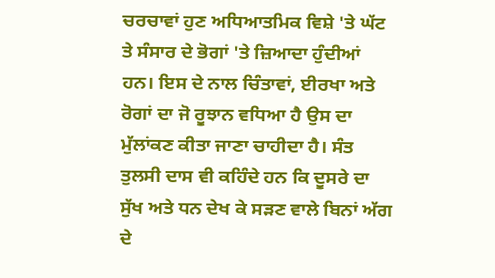ਚਰਚਾਵਾਂ ਹੁਣ ਅਧਿਆਤਮਿਕ ਵਿਸ਼ੇ 'ਤੇ ਘੱਟ ਤੇ ਸੰਸਾਰ ਦੇ ਭੋਗਾਂ 'ਤੇ ਜ਼ਿਆਦਾ ਹੁੰਦੀਆਂ ਹਨ। ਇਸ ਦੇ ਨਾਲ ਚਿੰਤਾਵਾਂ, ਈਰਖਾ ਅਤੇ ਰੋਗਾਂ ਦਾ ਜੋ ਰੂਝਾਨ ਵਧਿਆ ਹੈ ਉਸ ਦਾ ਮੁੱਲਾਂਕਣ ਕੀਤਾ ਜਾਣਾ ਚਾਹੀਦਾ ਹੈ। ਸੰਤ ਤੁਲਸੀ ਦਾਸ ਵੀ ਕਹਿੰਦੇ ਹਨ ਕਿ ਦੂਸਰੇ ਦਾ ਸੁੱਖ ਅਤੇ ਧਨ ਦੇਖ ਕੇ ਸੜਣ ਵਾਲੇ ਬਿਨਾਂ ਅੱਗ ਦੇ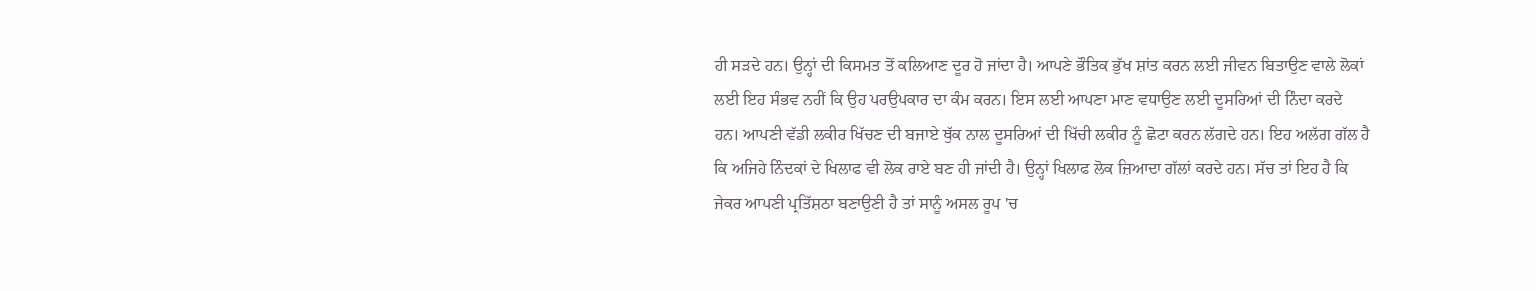ਹੀ ਸੜਦੇ ਹਨ। ਉਨ੍ਹਾਂ ਦੀ ਕਿਸਮਤ ਤੋਂ ਕਲਿਆਣ ਦੂਰ ਹੋ ਜਾਂਦਾ ਹੈ। ਆਪਣੇ ਭੌਤਿਕ ਭੁੱਖ ਸ਼ਾਂਤ ਕਰਨ ਲਈ ਜੀਵਨ ਬਿਤਾਉਣ ਵਾਲੇ ਲੋਕਾਂ ਲਈ ਇਹ ਸੰਭਵ ਨਹੀਂ ਕਿ ਉਹ ਪਰਉਪਕਾਰ ਦਾ ਕੰਮ ਕਰਨ। ਇਸ ਲਈ ਆਪਣਾ ਮਾਣ ਵਧਾਉਣ ਲਈ ਦੂਸਰਿਆਂ ਦੀ ਨਿੰਦਾ ਕਰਦੇ ਹਨ। ਆਪਣੀ ਵੱਡੀ ਲਕੀਰ ਖਿੱਚਣ ਦੀ ਬਜਾਏ ਥੁੱਕ ਨਾਲ ਦੂਸਰਿਆਂ ਦੀ ਖਿੱਚੀ ਲਕੀਰ ਨੂੰ ਛੋਟਾ ਕਰਨ ਲੱਗਦੇ ਹਨ। ਇਹ ਅਲੱਗ ਗੱਲ ਹੈ ਕਿ ਅਜਿਹੇ ਨਿੰਦਕਾਂ ਦੇ ਖਿਲਾਫ ਵੀ ਲੋਕ ਰਾਏ ਬਣ ਹੀ ਜਾਂਦੀ ਹੈ। ਉਨ੍ਹਾਂ ਖਿਲਾਫ ਲੋਕ ਜ਼ਿਆਦਾ ਗੱਲਾਂ ਕਰਦੇ ਹਨ। ਸੱਚ ਤਾਂ ਇਹ ਹੈ ਕਿ ਜੇਕਰ ਆਪਣੀ ਪ੍ਰਤਿੱਸ਼ਠਾ ਬਣਾਉਣੀ ਹੈ ਤਾਂ ਸਾਨੂੰ ਅਸਲ ਰੂਪ 'ਚ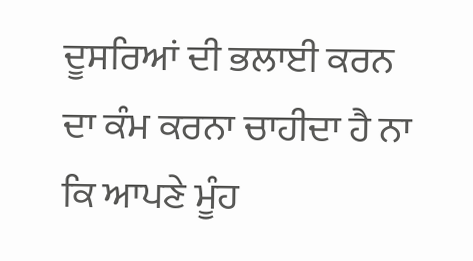ਦੂਸਰਿਆਂ ਦੀ ਭਲਾਈ ਕਰਨ ਦਾ ਕੰਮ ਕਰਨਾ ਚਾਹੀਦਾ ਹੈ ਨਾ ਕਿ ਆਪਣੇ ਮੂੰਹ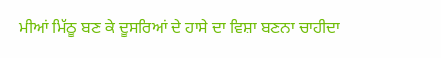ਮੀਆਂ ਮਿੱਠੂ ਬਣ ਕੇ ਦੂਸਰਿਆਂ ਦੇ ਹਾਸੇ ਦਾ ਵਿਸ਼ਾ ਬਣਨਾ ਚਾਹੀਦਾ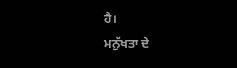ਹੈ।
ਮਨੁੱਖਤਾ ਦੇ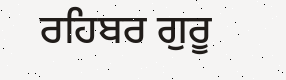ਰਹਿਬਰ ਗੁਰੂ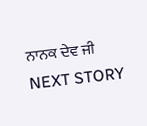ਨਾਨਕ ਦੇਵ ਜੀ
NEXT STORY